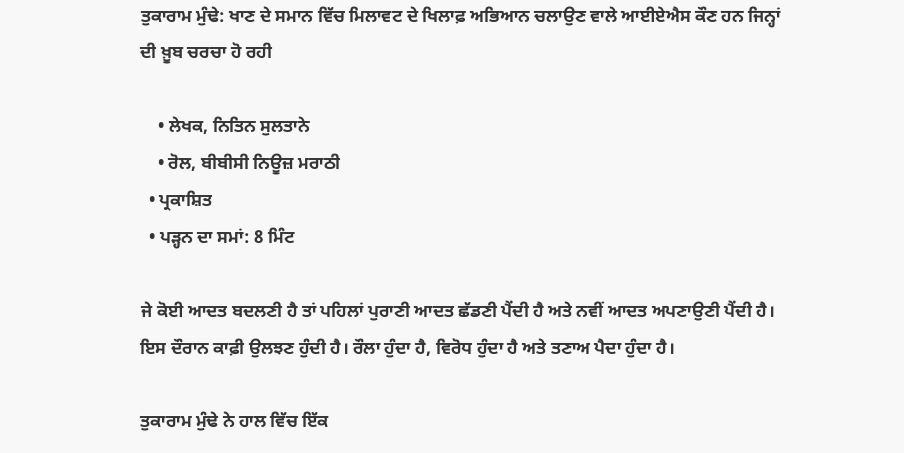ਤੁਕਾਰਾਮ ਮੁੰਢੇ: ਖਾਣ ਦੇ ਸਮਾਨ ਵਿੱਚ ਮਿਲਾਵਟ ਦੇ ਖਿਲਾਫ਼ ਅਭਿਆਨ ਚਲਾਉਣ ਵਾਲੇ ਆਈਏਐਸ ਕੌਣ ਹਨ ਜਿਨ੍ਹਾਂ ਦੀ ਖ਼ੂਬ ਚਰਚਾ ਹੋ ਰਹੀ

    • ਲੇਖਕ, ਨਿਤਿਨ ਸੁਲਤਾਨੇ
    • ਰੋਲ, ਬੀਬੀਸੀ ਨਿਊਜ਼ ਮਰਾਠੀ
  • ਪ੍ਰਕਾਸ਼ਿਤ
  • ਪੜ੍ਹਨ ਦਾ ਸਮਾਂ: 8 ਮਿੰਟ

ਜੇ ਕੋਈ ਆਦਤ ਬਦਲਣੀ ਹੈ ਤਾਂ ਪਹਿਲਾਂ ਪੁਰਾਣੀ ਆਦਤ ਛੱਡਣੀ ਪੈਂਦੀ ਹੈ ਅਤੇ ਨਵੀਂ ਆਦਤ ਅਪਣਾਉਣੀ ਪੈਂਦੀ ਹੈ। ਇਸ ਦੌਰਾਨ ਕਾਫ਼ੀ ਉਲਝਣ ਹੁੰਦੀ ਹੈ। ਰੌਲਾ ਹੁੰਦਾ ਹੈ, ਵਿਰੋਧ ਹੁੰਦਾ ਹੈ ਅਤੇ ਤਣਾਅ ਪੈਦਾ ਹੁੰਦਾ ਹੈ।

ਤੁਕਾਰਾਮ ਮੁੰਢੇ ਨੇ ਹਾਲ ਵਿੱਚ ਇੱਕ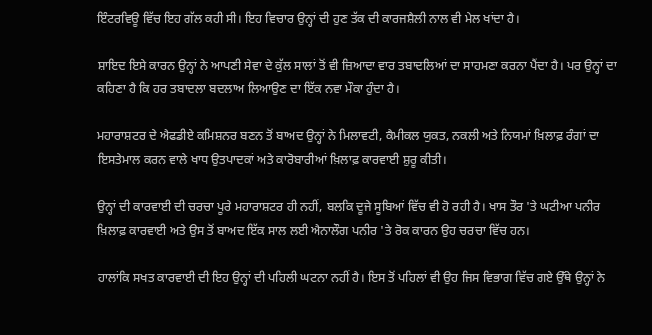ਇੰਟਰਵਿਊ ਵਿੱਚ ਇਹ ਗੱਲ ਕਹੀ ਸੀ। ਇਹ ਵਿਚਾਰ ਉਨ੍ਹਾਂ ਦੀ ਹੁਣ ਤੱਕ ਦੀ ਕਾਰਜਸ਼ੈਲੀ ਨਾਲ ਵੀ ਮੇਲ ਖਾਂਦਾ ਹੈ।

ਸ਼ਾਇਦ ਇਸੇ ਕਾਰਨ ਉਨ੍ਹਾਂ ਨੇ ਆਪਣੀ ਸੇਵਾ ਦੇ ਕੁੱਲ ਸਾਲਾਂ ਤੋਂ ਵੀ ਜ਼ਿਆਦਾ ਵਾਰ ਤਬਾਦਲਿਆਂ ਦਾ ਸਾਹਮਣਾ ਕਰਨਾ ਪੈਂਦਾ ਹੈ। ਪਰ ਉਨ੍ਹਾਂ ਦਾ ਕਹਿਣਾ ਹੈ ਕਿ ਹਰ ਤਬਾਦਲਾ ਬਦਲਾਅ ਲਿਆਉਣ ਦਾ ਇੱਕ ਨਵਾ ਮੌਕਾ ਹੁੰਦਾ ਹੈ।

ਮਹਾਰਾਸ਼ਟਰ ਦੇ ਐਫਡੀਏ ਕਮਿਸ਼ਨਰ ਬਣਨ ਤੋਂ ਬਾਅਦ ਉਨ੍ਹਾਂ ਨੇ ਮਿਲਾਵਟੀ, ਕੈਮੀਕਲ ਯੁਕਤ, ਨਕਲੀ ਅਤੇ ਨਿਯਮਾਂ ਖ਼ਿਲਾਫ਼ ਰੰਗਾਂ ਦਾ ਇਸਤੇਮਾਲ ਕਰਨ ਵਾਲੇ ਖਾਧ ਉਤਪਾਦਕਾਂ ਅਤੇ ਕਾਰੋਬਾਰੀਆਂ ਖ਼ਿਲਾਫ਼ ਕਾਰਵਾਈ ਸ਼ੁਰੂ ਕੀਤੀ।

ਉਨ੍ਹਾਂ ਦੀ ਕਾਰਵਾਈ ਦੀ ਚਰਚਾ ਪੂਰੇ ਮਹਾਰਾਸ਼ਟਰ ਹੀ ਨਹੀਂ, ਬਲਕਿ ਦੂਜੇ ਸੂਬਿਆਂ ਵਿੱਚ ਵੀ ਹੋ ਰਹੀ ਹੈ। ਖਾਸ ਤੌਰ 'ਤੇ ਘਟੀਆ ਪਨੀਰ ਖ਼ਿਲਾਫ਼ ਕਾਰਵਾਈ ਅਤੇ ਉਸ ਤੋਂ ਬਾਅਦ ਇੱਕ ਸਾਲ ਲਈ ਐਨਾਲੌਗ ਪਨੀਰ 'ਤੇ ਰੋਕ ਕਾਰਨ ਉਹ ਚਰਚਾ ਵਿੱਚ ਹਨ।

ਹਾਲਾਂਕਿ ਸਖਤ ਕਾਰਵਾਈ ਦੀ ਇਹ ਉਨ੍ਹਾਂ ਦੀ ਪਹਿਲੀ ਘਟਨਾ ਨਹੀਂ ਹੈ। ਇਸ ਤੋਂ ਪਹਿਲਾਂ ਵੀ ਉਹ ਜਿਸ ਵਿਭਾਗ ਵਿੱਚ ਗਏ ਉੱਥੇ ਉਨ੍ਹਾਂ ਨੇ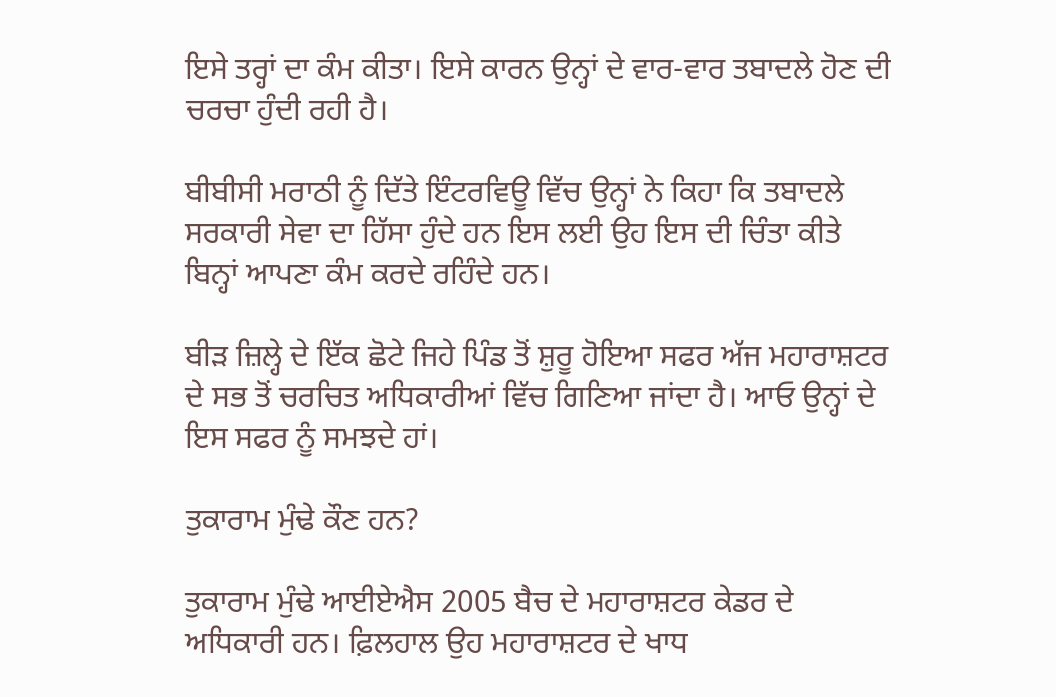ਇਸੇ ਤਰ੍ਹਾਂ ਦਾ ਕੰਮ ਕੀਤਾ। ਇਸੇ ਕਾਰਨ ਉਨ੍ਹਾਂ ਦੇ ਵਾਰ-ਵਾਰ ਤਬਾਦਲੇ ਹੋਣ ਦੀ ਚਰਚਾ ਹੁੰਦੀ ਰਹੀ ਹੈ।

ਬੀਬੀਸੀ ਮਰਾਠੀ ਨੂੰ ਦਿੱਤੇ ਇੰਟਰਵਿਊ ਵਿੱਚ ਉਨ੍ਹਾਂ ਨੇ ਕਿਹਾ ਕਿ ਤਬਾਦਲੇ ਸਰਕਾਰੀ ਸੇਵਾ ਦਾ ਹਿੱਸਾ ਹੁੰਦੇ ਹਨ ਇਸ ਲਈ ਉਹ ਇਸ ਦੀ ਚਿੰਤਾ ਕੀਤੇ ਬਿਨ੍ਹਾਂ ਆਪਣਾ ਕੰਮ ਕਰਦੇ ਰਹਿੰਦੇ ਹਨ।

ਬੀੜ ਜ਼ਿਲ੍ਹੇ ਦੇ ਇੱਕ ਛੋਟੇ ਜਿਹੇ ਪਿੰਡ ਤੋਂ ਸ਼ੁਰੂ ਹੋਇਆ ਸਫਰ ਅੱਜ ਮਹਾਰਾਸ਼ਟਰ ਦੇ ਸਭ ਤੋਂ ਚਰਚਿਤ ਅਧਿਕਾਰੀਆਂ ਵਿੱਚ ਗਿਣਿਆ ਜਾਂਦਾ ਹੈ। ਆਓ ਉਨ੍ਹਾਂ ਦੇ ਇਸ ਸਫਰ ਨੂੰ ਸਮਝਦੇ ਹਾਂ।

ਤੁਕਾਰਾਮ ਮੁੰਢੇ ਕੌਣ ਹਨ?

ਤੁਕਾਰਾਮ ਮੁੰਢੇ ਆਈਏਐਸ 2005 ਬੈਚ ਦੇ ਮਹਾਰਾਸ਼ਟਰ ਕੇਡਰ ਦੇ ਅਧਿਕਾਰੀ ਹਨ। ਫ਼ਿਲਹਾਲ ਉਹ ਮਹਾਰਾਸ਼ਟਰ ਦੇ ਖਾਧ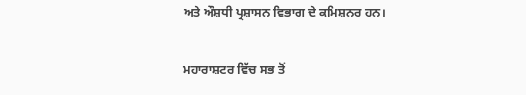ਅਤੇ ਔਸ਼ਧੀ ਪ੍ਰਸ਼ਾਸਨ ਵਿਭਾਗ ਦੇ ਕਮਿਸ਼ਨਰ ਹਨ।

ਮਹਾਰਾਸ਼ਟਰ ਵਿੱਚ ਸਭ ਤੋਂ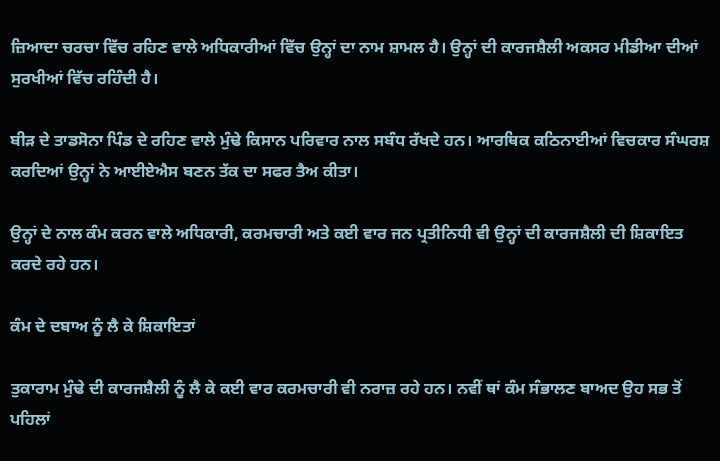ਜ਼ਿਆਦਾ ਚਰਚਾ ਵਿੱਚ ਰਹਿਣ ਵਾਲੇ ਅਧਿਕਾਰੀਆਂ ਵਿੱਚ ਉਨ੍ਹਾਂ ਦਾ ਨਾਮ ਸ਼ਾਮਲ ਹੈ। ਉਨ੍ਹਾਂ ਦੀ ਕਾਰਜਸ਼ੈਲੀ ਅਕਸਰ ਮੀਡੀਆ ਦੀਆਂ ਸੁਰਖੀਆਂ ਵਿੱਚ ਰਹਿੰਦੀ ਹੈ।

ਬੀੜ ਦੇ ਤਾਡਸੋਨਾ ਪਿੰਡ ਦੇ ਰਹਿਣ ਵਾਲੇ ਮੁੰਢੇ ਕਿਸਾਨ ਪਰਿਵਾਰ ਨਾਲ ਸਬੰਧ ਰੱਖਦੇ ਹਨ। ਆਰਥਿਕ ਕਠਿਨਾਈਆਂ ਵਿਚਕਾਰ ਸੰਘਰਸ਼ ਕਰਦਿਆਂ ਉਨ੍ਹਾਂ ਨੇ ਆਈਏਐਸ ਬਣਨ ਤੱਕ ਦਾ ਸਫਰ ਤੈਅ ਕੀਤਾ।

ਉਨ੍ਹਾਂ ਦੇ ਨਾਲ ਕੰਮ ਕਰਨ ਵਾਲੇ ਅਧਿਕਾਰੀ, ਕਰਮਚਾਰੀ ਅਤੇ ਕਈ ਵਾਰ ਜਨ ਪ੍ਰਤੀਨਿਧੀ ਵੀ ਉਨ੍ਹਾਂ ਦੀ ਕਾਰਜਸ਼ੈਲੀ ਦੀ ਸ਼ਿਕਾਇਤ ਕਰਦੇ ਰਹੇ ਹਨ।

ਕੰਮ ਦੇ ਦਬਾਅ ਨੂੰ ਲੈ ਕੇ ਸ਼ਿਕਾਇਤਾਂ

ਤੁਕਾਰਾਮ ਮੁੰਢੇ ਦੀ ਕਾਰਜਸ਼ੈਲੀ ਨੂੰ ਲੈ ਕੇ ਕਈ ਵਾਰ ਕਰਮਚਾਰੀ ਵੀ ਨਰਾਜ਼ ਰਹੇ ਹਨ। ਨਵੀਂ ਥਾਂ ਕੰਮ ਸੰਭਾਲਣ ਬਾਅਦ ਉਹ ਸਭ ਤੋਂ ਪਹਿਲਾਂ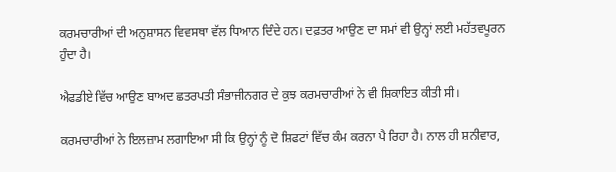ਕਰਮਚਾਰੀਆਂ ਦੀ ਅਨੁਸ਼ਾਸਨ ਵਿਵਸਥਾ ਵੱਲ ਧਿਆਨ ਦਿੰਦੇ ਹਨ। ਦਫ਼ਤਰ ਆਉਣ ਦਾ ਸਮਾਂ ਵੀ ਉਨ੍ਹਾਂ ਲਈ ਮਹੱਤਵਪੂਰਨ ਹੁੰਦਾ ਹੈ।

ਐਫਡੀਏ ਵਿੱਚ ਆਉਣ ਬਾਅਦ ਛਤਰਪਤੀ ਸੰਭਾਜੀਨਗਰ ਦੇ ਕੁਝ ਕਰਮਚਾਰੀਆਂ ਨੇ ਵੀ ਸ਼ਿਕਾਇਤ ਕੀਤੀ ਸੀ।

ਕਰਮਚਾਰੀਆਂ ਨੇ ਇਲਜ਼ਾਮ ਲਗਾਇਆ ਸੀ ਕਿ ਉਨ੍ਹਾਂ ਨੂੰ ਦੋ ਸ਼ਿਫਟਾਂ ਵਿੱਚ ਕੰਮ ਕਰਨਾ ਪੈ ਰਿਹਾ ਹੈ। ਨਾਲ ਹੀ ਸ਼ਨੀਵਾਰ,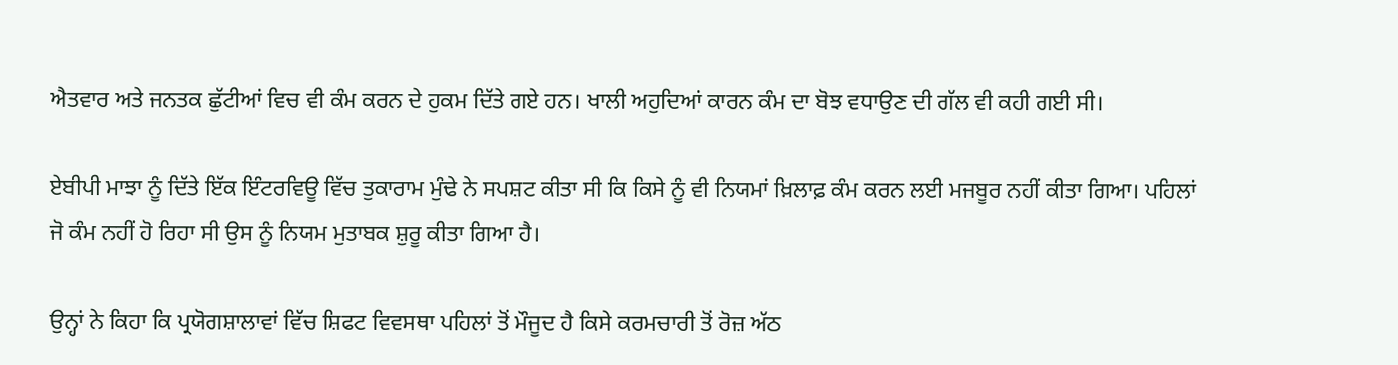ਐਤਵਾਰ ਅਤੇ ਜਨਤਕ ਛੁੱਟੀਆਂ ਵਿਚ ਵੀ ਕੰਮ ਕਰਨ ਦੇ ਹੁਕਮ ਦਿੱਤੇ ਗਏ ਹਨ। ਖਾਲੀ ਅਹੁਦਿਆਂ ਕਾਰਨ ਕੰਮ ਦਾ ਬੋਝ ਵਧਾਉਣ ਦੀ ਗੱਲ ਵੀ ਕਹੀ ਗਈ ਸੀ।

ਏਬੀਪੀ ਮਾਝਾ ਨੂੰ ਦਿੱਤੇ ਇੱਕ ਇੰਟਰਵਿਊ ਵਿੱਚ ਤੁਕਾਰਾਮ ਮੁੰਢੇ ਨੇ ਸਪਸ਼ਟ ਕੀਤਾ ਸੀ ਕਿ ਕਿਸੇ ਨੂੰ ਵੀ ਨਿਯਮਾਂ ਖ਼ਿਲਾਫ਼ ਕੰਮ ਕਰਨ ਲਈ ਮਜਬੂਰ ਨਹੀਂ ਕੀਤਾ ਗਿਆ। ਪਹਿਲਾਂ ਜੋ ਕੰਮ ਨਹੀਂ ਹੋ ਰਿਹਾ ਸੀ ਉਸ ਨੂੰ ਨਿਯਮ ਮੁਤਾਬਕ ਸ਼ੁਰੂ ਕੀਤਾ ਗਿਆ ਹੈ।

ਉਨ੍ਹਾਂ ਨੇ ਕਿਹਾ ਕਿ ਪ੍ਰਯੋਗਸ਼ਾਲਾਵਾਂ ਵਿੱਚ ਸ਼ਿਫਟ ਵਿਵਸਥਾ ਪਹਿਲਾਂ ਤੋਂ ਮੌਜੂਦ ਹੈ ਕਿਸੇ ਕਰਮਚਾਰੀ ਤੋਂ ਰੋਜ਼ ਅੱਠ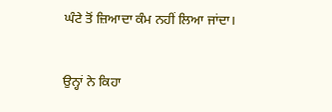ਘੰਟੇ ਤੋਂ ਜ਼ਿਆਦਾ ਕੰਮ ਨਹੀਂ ਲਿਆ ਜਾਂਦਾ।

ਉਨ੍ਹਾਂ ਨੇ ਕਿਹਾ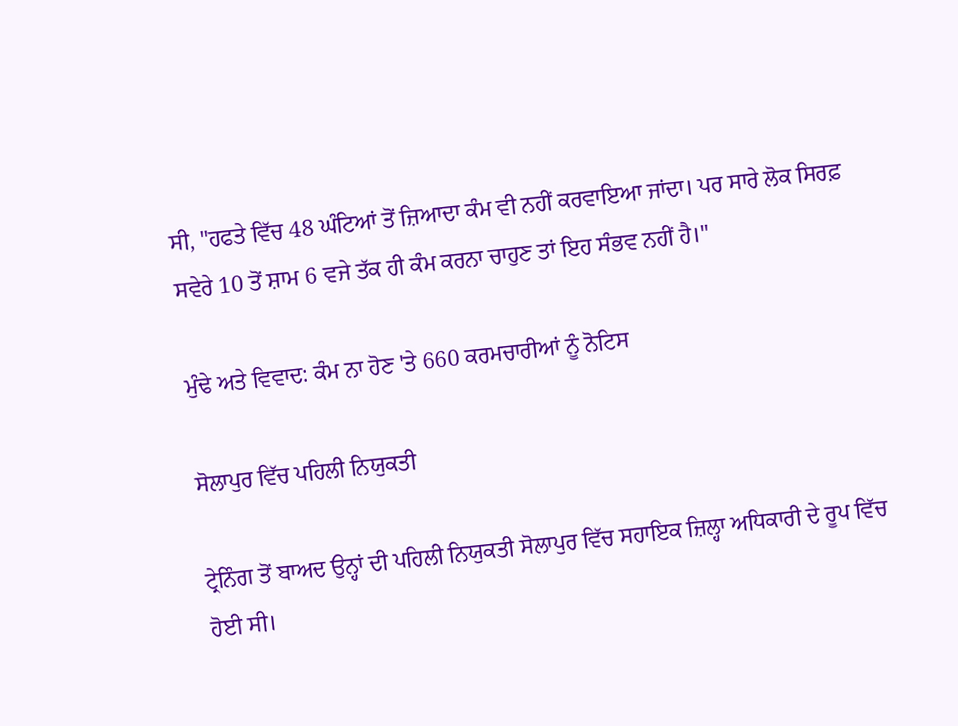ਸੀ, "ਹਫਤੇ ਵਿੱਚ 48 ਘੰਟਿਆਂ ਤੋਂ ਜ਼ਿਆਦਾ ਕੰਮ ਵੀ ਨਹੀਂ ਕਰਵਾਇਆ ਜਾਂਦਾ। ਪਰ ਸਾਰੇ ਲੋਕ ਸਿਰਫ਼ ਸਵੇਰੇ 10 ਤੋਂ ਸ਼ਾਮ 6 ਵਜੇ ਤੱਕ ਹੀ ਕੰਮ ਕਰਨਾ ਚਾਹੁਣ ਤਾਂ ਇਹ ਸੰਭਵ ਨਹੀਂ ਹੈ।"

ਮੁੰਢੇ ਅਤੇ ਵਿਵਾਦ: ਕੰਮ ਨਾ ਹੋਣ 'ਤੇ 660 ਕਰਮਚਾਰੀਆਂ ਨੂੰ ਨੋਟਿਸ

ਸੋਲਾਪੁਰ ਵਿੱਚ ਪਹਿਲੀ ਨਿਯੁਕਤੀ

ਟ੍ਰੇਨਿੰਗ ਤੋਂ ਬਾਅਦ ਉਨ੍ਹਾਂ ਦੀ ਪਹਿਲੀ ਨਿਯੁਕਤੀ ਸੋਲਾਪੁਰ ਵਿੱਚ ਸਹਾਇਕ ਜ਼ਿਲ੍ਹਾ ਅਧਿਕਾਰੀ ਦੇ ਰੂਪ ਵਿੱਚ ਹੋਈ ਸੀ।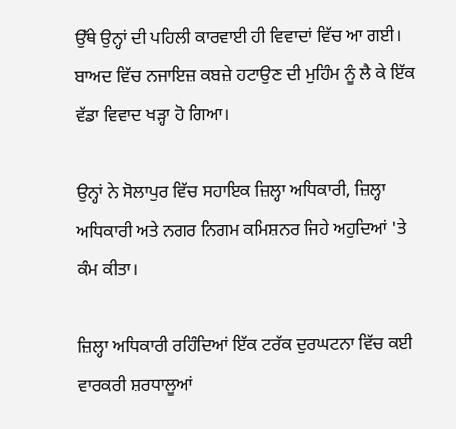ਉੱਥੇ ਉਨ੍ਹਾਂ ਦੀ ਪਹਿਲੀ ਕਾਰਵਾਈ ਹੀ ਵਿਵਾਦਾਂ ਵਿੱਚ ਆ ਗਈ। ਬਾਅਦ ਵਿੱਚ ਨਜਾਇਜ਼ ਕਬਜ਼ੇ ਹਟਾਉਣ ਦੀ ਮੁਹਿੰਮ ਨੂੰ ਲੈ ਕੇ ਇੱਕ ਵੱਡਾ ਵਿਵਾਦ ਖੜ੍ਹਾ ਹੋ ਗਿਆ।

ਉਨ੍ਹਾਂ ਨੇ ਸੋਲਾਪੁਰ ਵਿੱਚ ਸਹਾਇਕ ਜ਼ਿਲ੍ਹਾ ਅਧਿਕਾਰੀ, ਜ਼ਿਲ੍ਹਾ ਅਧਿਕਾਰੀ ਅਤੇ ਨਗਰ ਨਿਗਮ ਕਮਿਸ਼ਨਰ ਜਿਹੇ ਅਹੁਦਿਆਂ 'ਤੇ ਕੰਮ ਕੀਤਾ।

ਜ਼ਿਲ੍ਹਾ ਅਧਿਕਾਰੀ ਰਹਿੰਦਿਆਂ ਇੱਕ ਟਰੱਕ ਦੁਰਘਟਨਾ ਵਿੱਚ ਕਈ ਵਾਰਕਰੀ ਸ਼ਰਧਾਲੂਆਂ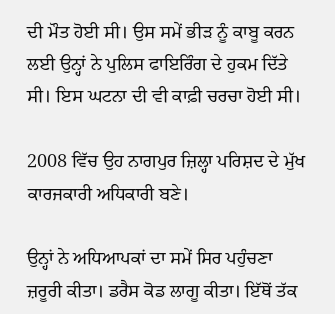ਦੀ ਮੌਤ ਹੋਈ ਸੀ। ਉਸ ਸਮੇਂ ਭੀੜ ਨੂੰ ਕਾਬੂ ਕਰਨ ਲਈ ਉਨ੍ਹਾਂ ਨੇ ਪੁਲਿਸ ਫਾਇਰਿੰਗ ਦੇ ਹੁਕਮ ਦਿੱਤੇ ਸੀ। ਇਸ ਘਟਨਾ ਦੀ ਵੀ ਕਾਫ਼ੀ ਚਰਚਾ ਹੋਈ ਸੀ।

2008 ਵਿੱਚ ਉਹ ਨਾਗਪੁਰ ਜ਼ਿਲ੍ਹਾ ਪਰਿਸ਼ਦ ਦੇ ਮੁੱਖ ਕਾਰਜਕਾਰੀ ਅਧਿਕਾਰੀ ਬਣੇ।

ਉਨ੍ਹਾਂ ਨੇ ਅਧਿਆਪਕਾਂ ਦਾ ਸਮੇਂ ਸਿਰ ਪਹੁੰਚਣਾ ਜ਼ਰੂਰੀ ਕੀਤਾ। ਡਰੈਸ ਕੋਡ ਲਾਗੂ ਕੀਤਾ। ਇੱਥੋਂ ਤੱਕ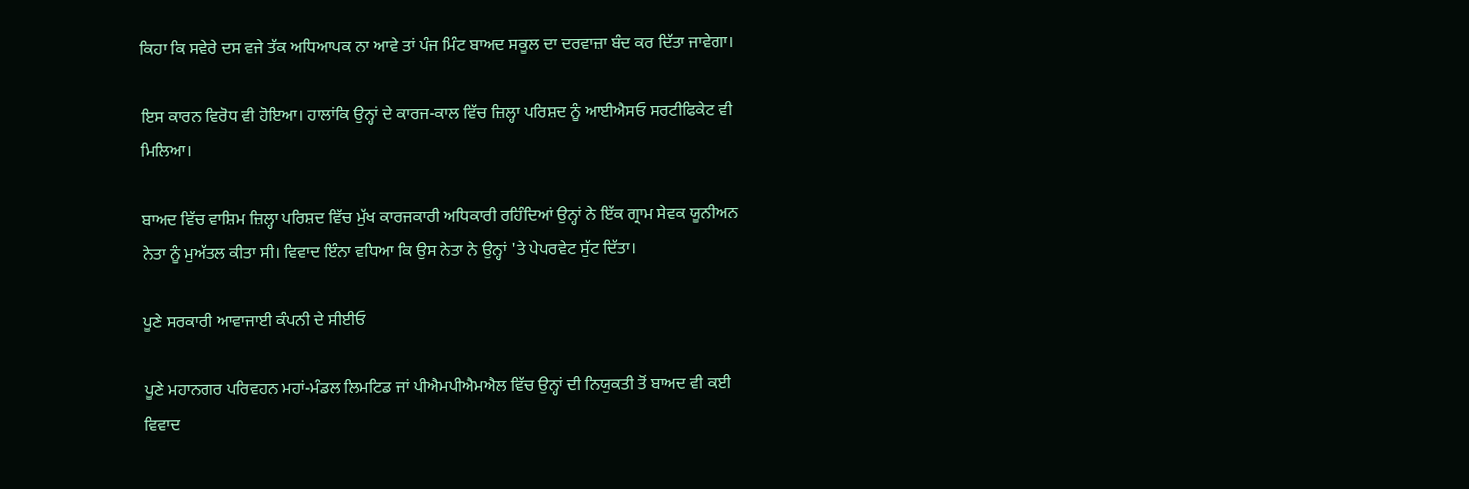ਕਿਹਾ ਕਿ ਸਵੇਰੇ ਦਸ ਵਜੇ ਤੱਕ ਅਧਿਆਪਕ ਨਾ ਆਵੇ ਤਾਂ ਪੰਜ ਮਿੰਟ ਬਾਅਦ ਸਕੂਲ ਦਾ ਦਰਵਾਜ਼ਾ ਬੰਦ ਕਰ ਦਿੱਤਾ ਜਾਵੇਗਾ।

ਇਸ ਕਾਰਨ ਵਿਰੋਧ ਵੀ ਹੋਇਆ। ਹਾਲਾਂਕਿ ਉਨ੍ਹਾਂ ਦੇ ਕਾਰਜ-ਕਾਲ ਵਿੱਚ ਜ਼ਿਲ੍ਹਾ ਪਰਿਸ਼ਦ ਨੂੰ ਆਈਐਸਓ ਸਰਟੀਫਿਕੇਟ ਵੀ ਮਿਲਿਆ।

ਬਾਅਦ ਵਿੱਚ ਵਾਸ਼ਿਮ ਜ਼ਿਲ੍ਹਾ ਪਰਿਸ਼ਦ ਵਿੱਚ ਮੁੱਖ ਕਾਰਜਕਾਰੀ ਅਧਿਕਾਰੀ ਰਹਿੰਦਿਆਂ ਉਨ੍ਹਾਂ ਨੇ ਇੱਕ ਗ੍ਰਾਮ ਸੇਵਕ ਯੂਨੀਅਨ ਨੇਤਾ ਨੂੰ ਮੁਅੱਤਲ ਕੀਤਾ ਸੀ। ਵਿਵਾਦ ਇੰਨਾ ਵਧਿਆ ਕਿ ਉਸ ਨੇਤਾ ਨੇ ਉਨ੍ਹਾਂ 'ਤੇ ਪੇਪਰਵੇਟ ਸੁੱਟ ਦਿੱਤਾ।

ਪੂਣੇ ਸਰਕਾਰੀ ਆਵਾਜਾਈ ਕੰਪਨੀ ਦੇ ਸੀਈਓ

ਪੂਣੇ ਮਹਾਨਗਰ ਪਰਿਵਹਨ ਮਹਾਂ-ਮੰਡਲ ਲਿਮਟਿਡ ਜਾਂ ਪੀਐਮਪੀਐਮਐਲ ਵਿੱਚ ਉਨ੍ਹਾਂ ਦੀ ਨਿਯੁਕਤੀ ਤੋਂ ਬਾਅਦ ਵੀ ਕਈ ਵਿਵਾਦ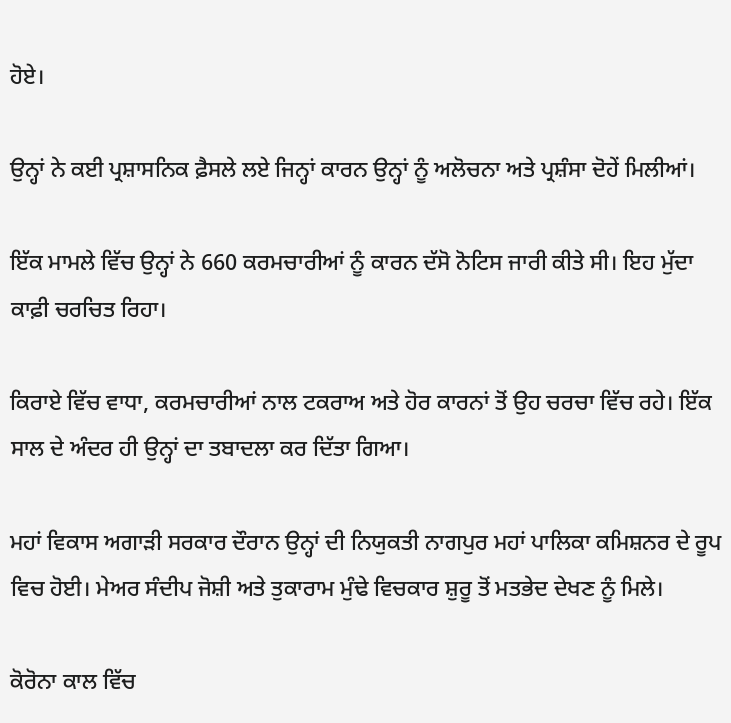ਹੋਏ।

ਉਨ੍ਹਾਂ ਨੇ ਕਈ ਪ੍ਰਸ਼ਾਸਨਿਕ ਫ਼ੈਸਲੇ ਲਏ ਜਿਨ੍ਹਾਂ ਕਾਰਨ ਉਨ੍ਹਾਂ ਨੂੰ ਅਲੋਚਨਾ ਅਤੇ ਪ੍ਰਸ਼ੰਸਾ ਦੋਹੇਂ ਮਿਲੀਆਂ।

ਇੱਕ ਮਾਮਲੇ ਵਿੱਚ ਉਨ੍ਹਾਂ ਨੇ 660 ਕਰਮਚਾਰੀਆਂ ਨੂੰ ਕਾਰਨ ਦੱਸੋ ਨੋਟਿਸ ਜਾਰੀ ਕੀਤੇ ਸੀ। ਇਹ ਮੁੱਦਾ ਕਾਫ਼ੀ ਚਰਚਿਤ ਰਿਹਾ।

ਕਿਰਾਏ ਵਿੱਚ ਵਾਧਾ, ਕਰਮਚਾਰੀਆਂ ਨਾਲ ਟਕਰਾਅ ਅਤੇ ਹੋਰ ਕਾਰਨਾਂ ਤੋਂ ਉਹ ਚਰਚਾ ਵਿੱਚ ਰਹੇ। ਇੱਕ ਸਾਲ ਦੇ ਅੰਦਰ ਹੀ ਉਨ੍ਹਾਂ ਦਾ ਤਬਾਦਲਾ ਕਰ ਦਿੱਤਾ ਗਿਆ।

ਮਹਾਂ ਵਿਕਾਸ ਅਗਾੜੀ ਸਰਕਾਰ ਦੌਰਾਨ ਉਨ੍ਹਾਂ ਦੀ ਨਿਯੁਕਤੀ ਨਾਗਪੁਰ ਮਹਾਂ ਪਾਲਿਕਾ ਕਮਿਸ਼ਨਰ ਦੇ ਰੂਪ ਵਿਚ ਹੋਈ। ਮੇਅਰ ਸੰਦੀਪ ਜੋਸ਼ੀ ਅਤੇ ਤੁਕਾਰਾਮ ਮੁੰਢੇ ਵਿਚਕਾਰ ਸ਼ੁਰੂ ਤੋਂ ਮਤਭੇਦ ਦੇਖਣ ਨੂੰ ਮਿਲੇ।

ਕੋਰੋਨਾ ਕਾਲ ਵਿੱਚ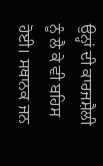ਉਨ੍ਹਾਂ ਦੀ ਕਾਰਜਸ਼ੈਲੀ ਨੂੰ ਲੈ ਕੇ ਵੀ ਬਹਿਸ ਹੋਈ। ਸਥਾਨਕ ਜਨ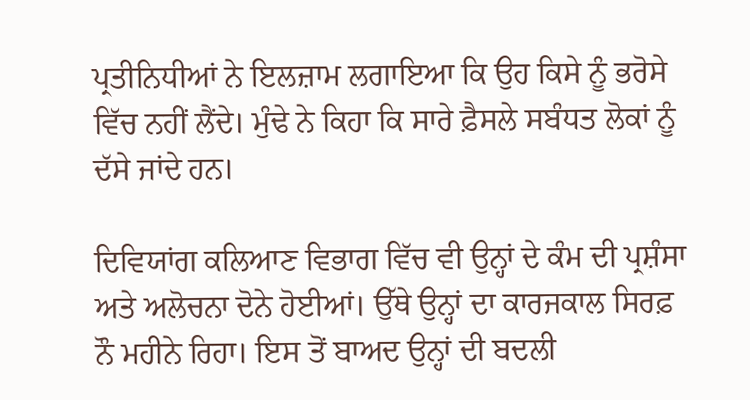ਪ੍ਰਤੀਨਿਧੀਆਂ ਨੇ ਇਲਜ਼ਾਮ ਲਗਾਇਆ ਕਿ ਉਹ ਕਿਸੇ ਨੂੰ ਭਰੋਸੇ ਵਿੱਚ ਨਹੀਂ ਲੈਂਦੇ। ਮੁੰਢੇ ਨੇ ਕਿਹਾ ਕਿ ਸਾਰੇ ਫ਼ੈਸਲੇ ਸਬੰਧਤ ਲੋਕਾਂ ਨੂੰ ਦੱਸੇ ਜਾਂਦੇ ਹਨ।

ਦਿਵਿਯਾਂਗ ਕਲਿਆਣ ਵਿਭਾਗ ਵਿੱਚ ਵੀ ਉਨ੍ਹਾਂ ਦੇ ਕੰਮ ਦੀ ਪ੍ਰਸ਼ੰਸਾ ਅਤੇ ਅਲੋਚਨਾ ਦੋਨੇ ਹੋਈਆਂ। ਉੱਥੇ ਉਨ੍ਹਾਂ ਦਾ ਕਾਰਜਕਾਲ ਸਿਰਫ਼ ਨੌ ਮਹੀਨੇ ਰਿਹਾ। ਇਸ ਤੋਂ ਬਾਅਦ ਉਨ੍ਹਾਂ ਦੀ ਬਦਲੀ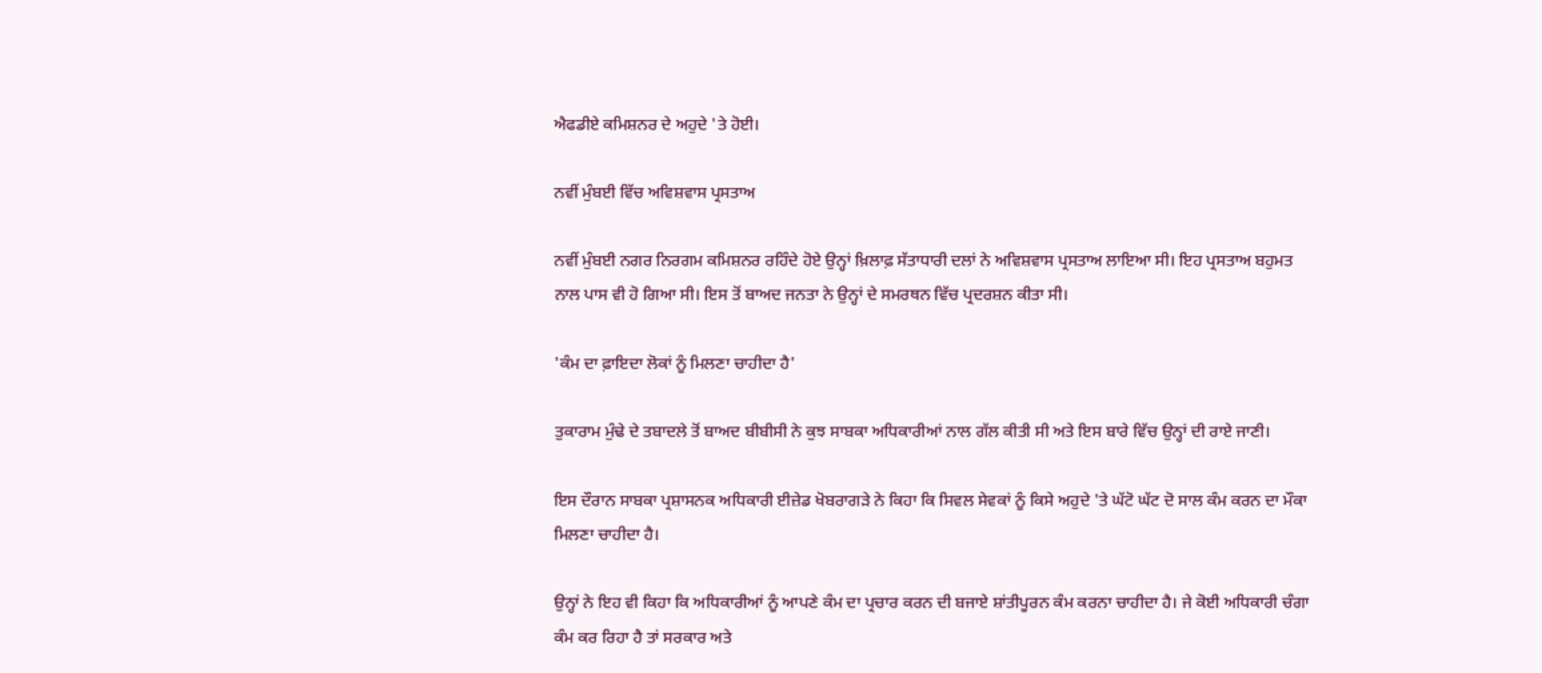ਐਫਡੀਏ ਕਮਿਸ਼ਨਰ ਦੇ ਅਹੁਦੇ 'ਤੇ ਹੋਈ।

ਨਵੀਂ ਮੁੰਬਈ ਵਿੱਚ ਅਵਿਸ਼ਵਾਸ ਪ੍ਰਸਤਾਅ

ਨਵੀਂ ਮੁੰਬਈ ਨਗਰ ਨਿਰਗਮ ਕਮਿਸ਼ਨਰ ਰਹਿੰਦੇ ਹੋਏ ਉਨ੍ਹਾਂ ਖ਼ਿਲਾਫ਼ ਸੱਤਾਧਾਰੀ ਦਲਾਂ ਨੇ ਅਵਿਸ਼ਵਾਸ ਪ੍ਰਸਤਾਅ ਲਾਇਆ ਸੀ। ਇਹ ਪ੍ਰਸਤਾਅ ਬਹੁਮਤ ਨਾਲ ਪਾਸ ਵੀ ਹੋ ਗਿਆ ਸੀ। ਇਸ ਤੋਂ ਬਾਅਦ ਜਨਤਾ ਨੇ ਉਨ੍ਹਾਂ ਦੇ ਸਮਰਥਨ ਵਿੱਚ ਪ੍ਰਦਰਸ਼ਨ ਕੀਤਾ ਸੀ।

'ਕੰਮ ਦਾ ਫ਼ਾਇਦਾ ਲੋਕਾਂ ਨੂੰ ਮਿਲਣਾ ਚਾਹੀਦਾ ਹੈ'

ਤੁਕਾਰਾਮ ਮੁੰਢੇ ਦੇ ਤਬਾਦਲੇ ਤੋਂ ਬਾਅਦ ਬੀਬੀਸੀ ਨੇ ਕੁਝ ਸਾਬਕਾ ਅਧਿਕਾਰੀਆਂ ਨਾਲ ਗੱਲ ਕੀਤੀ ਸੀ ਅਤੇ ਇਸ ਬਾਰੇ ਵਿੱਚ ਉਨ੍ਹਾਂ ਦੀ ਰਾਏ ਜਾਣੀ।

ਇਸ ਦੌਰਾਨ ਸਾਬਕਾ ਪ੍ਰਸ਼ਾਸਨਕ ਅਧਿਕਾਰੀ ਈਜ਼ੇਡ ਖੋਬਰਾਗੜੇ ਨੇ ਕਿਹਾ ਕਿ ਸਿਵਲ ਸੇਵਕਾਂ ਨੂੰ ਕਿਸੇ ਅਹੁਦੇ 'ਤੇ ਘੱਟੋ ਘੱਟ ਦੋ ਸਾਲ ਕੰਮ ਕਰਨ ਦਾ ਮੌਕਾ ਮਿਲਣਾ ਚਾਹੀਦਾ ਹੈ।

ਉਨ੍ਹਾਂ ਨੇ ਇਹ ਵੀ ਕਿਹਾ ਕਿ ਅਧਿਕਾਰੀਆਂ ਨੂੰ ਆਪਣੇ ਕੰਮ ਦਾ ਪ੍ਰਚਾਰ ਕਰਨ ਦੀ ਬਜਾਏ ਸ਼ਾਂਤੀਪੂਰਨ ਕੰਮ ਕਰਨਾ ਚਾਹੀਦਾ ਹੈ। ਜੇ ਕੋਈ ਅਧਿਕਾਰੀ ਚੰਗਾ ਕੰਮ ਕਰ ਰਿਹਾ ਹੈ ਤਾਂ ਸਰਕਾਰ ਅਤੇ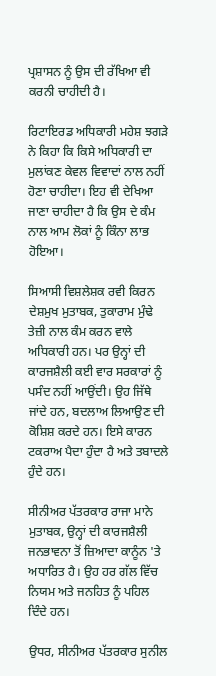ਪ੍ਰਸ਼ਾਸਨ ਨੂੰ ਉਸ ਦੀ ਰੱਖਿਆ ਵੀ ਕਰਨੀ ਚਾਹੀਦੀ ਹੈ।

ਰਿਟਾਇਰਡ ਅਧਿਕਾਰੀ ਮਹੇਸ਼ ਝਗੜੇ ਨੇ ਕਿਹਾ ਕਿ ਕਿਸੇ ਅਧਿਕਾਰੀ ਦਾ ਮੁਲਾਂਕਣ ਕੇਵਲ ਵਿਵਾਦਾਂ ਨਾਲ ਨਹੀਂ ਹੋਣਾ ਚਾਹੀਦਾ। ਇਹ ਵੀ ਦੇਖਿਆ ਜਾਣਾ ਚਾਹੀਦਾ ਹੈ ਕਿ ਉਸ ਦੇ ਕੰਮ ਨਾਲ ਆਮ ਲੋਕਾਂ ਨੂੰ ਕਿੰਨਾ ਲਾਭ ਹੋਇਆ।

ਸਿਆਸੀ ਵਿਸ਼ਲੇਸ਼ਕ ਰਵੀ ਕਿਰਨ ਦੇਸ਼ਮੁਖ ਮੁਤਾਬਕ, ਤੁਕਾਰਾਮ ਮੁੰਢੇ ਤੇਜ਼ੀ ਨਾਲ ਕੰਮ ਕਰਨ ਵਾਲੇ ਅਧਿਕਾਰੀ ਹਨ। ਪਰ ਉਨ੍ਹਾਂ ਦੀ ਕਾਰਜਸ਼ੈਲੀ ਕਈ ਵਾਰ ਸਰਕਾਰਾਂ ਨੂੰ ਪਸੰਦ ਨਹੀਂ ਆਉਂਦੀ। ਉਹ ਜਿੱਥੇ ਜਾਂਦੇ ਹਨ, ਬਦਲਾਅ ਲਿਆਉਣ ਦੀ ਕੋਸ਼ਿਸ਼ ਕਰਦੇ ਹਨ। ਇਸੇ ਕਾਰਨ ਟਕਰਾਅ ਪੈਦਾ ਹੁੰਦਾ ਹੈ ਅਤੇ ਤਬਾਦਲੇ ਹੁੰਦੇ ਹਨ।

ਸੀਨੀਅਰ ਪੱਤਰਕਾਰ ਰਾਜਾ ਮਾਨੇ ਮੁਤਾਬਕ, ਉਨ੍ਹਾਂ ਦੀ ਕਾਰਜਸ਼ੈਲੀ ਜਨਭਾਵਨਾ ਤੋਂ ਜ਼ਿਆਦਾ ਕਾਨੂੰਨ 'ਤੇ ਅਧਾਰਿਤ ਹੈ। ਉਹ ਹਰ ਗੱਲ ਵਿੱਚ ਨਿਯਮ ਅਤੇ ਜਨਹਿਤ ਨੂੰ ਪਹਿਲ ਦਿੰਦੇ ਹਨ।

ਉਧਰ, ਸੀਨੀਅਰ ਪੱਤਰਕਾਰ ਸੁਨੀਲ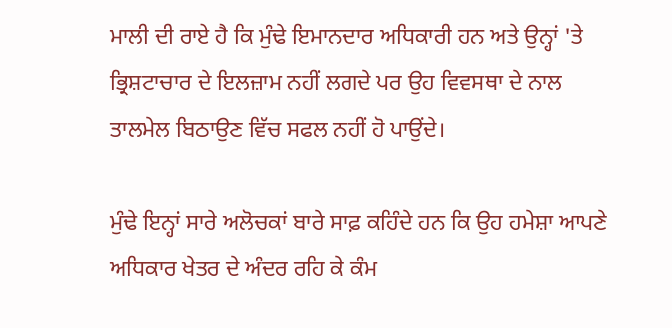ਮਾਲੀ ਦੀ ਰਾਏ ਹੈ ਕਿ ਮੁੰਢੇ ਇਮਾਨਦਾਰ ਅਧਿਕਾਰੀ ਹਨ ਅਤੇ ਉਨ੍ਹਾਂ 'ਤੇ ਭ੍ਰਿਸ਼ਟਾਚਾਰ ਦੇ ਇਲਜ਼ਾਮ ਨਹੀਂ ਲਗਦੇ ਪਰ ਉਹ ਵਿਵਸਥਾ ਦੇ ਨਾਲ ਤਾਲਮੇਲ ਬਿਠਾਉਣ ਵਿੱਚ ਸਫਲ ਨਹੀਂ ਹੋ ਪਾਉਂਦੇ।

ਮੁੰਢੇ ਇਨ੍ਹਾਂ ਸਾਰੇ ਅਲੋਚਕਾਂ ਬਾਰੇ ਸਾਫ਼ ਕਹਿੰਦੇ ਹਨ ਕਿ ਉਹ ਹਮੇਸ਼ਾ ਆਪਣੇ ਅਧਿਕਾਰ ਖੇਤਰ ਦੇ ਅੰਦਰ ਰਹਿ ਕੇ ਕੰਮ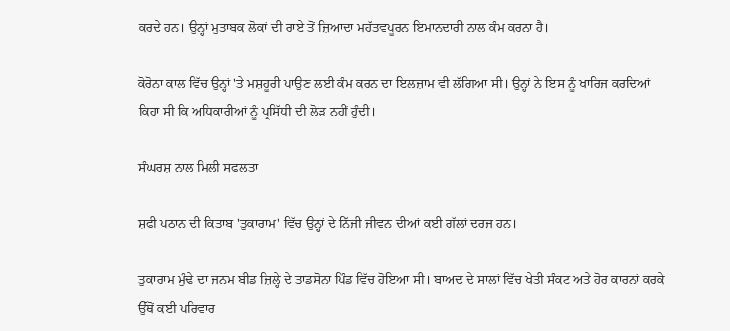ਕਰਦੇ ਹਨ। ਉਨ੍ਹਾਂ ਮੁਤਾਬਕ ਲੋਕਾਂ ਦੀ ਰਾਏ ਤੋਂ ਜ਼ਿਆਦਾ ਮਹੱਤਵਪੂਰਨ ਇਮਾਨਦਾਰੀ ਨਾਲ ਕੰਮ ਕਰਨਾ ਹੈ।

ਕੋਰੋਨਾ ਕਾਲ ਵਿੱਚ ਉਨ੍ਹਾਂ 'ਤੇ ਮਸ਼ਹੂਰੀ ਪਾਉਣ ਲਈ ਕੰਮ ਕਰਨ ਦਾ ਇਲਜ਼ਾਮ ਵੀ ਲੱਗਿਆ ਸੀ। ਉਨ੍ਹਾਂ ਨੇ ਇਸ ਨੂੰ ਖਾਰਿਜ ਕਰਦਿਆਂ ਕਿਹਾ ਸੀ ਕਿ ਅਧਿਕਾਰੀਆਂ ਨੂੰ ਪ੍ਰਸਿੱਧੀ ਦੀ ਲੋੜ ਨਹੀਂ ਹੁੰਦੀ।

ਸੰਘਰਸ਼ ਨਾਲ ਮਿਲੀ ਸਫਲਤਾ

ਸ਼ਫੀ ਪਠਾਨ ਦੀ ਕਿਤਾਬ 'ਤੁਕਾਰਾਮ' ਵਿੱਚ ਉਨ੍ਹਾਂ ਦੇ ਨਿੱਜੀ ਜੀਵਨ ਦੀਆਂ ਕਈ ਗੱਲਾਂ ਦਰਜ ਹਨ।

ਤੁਕਾਰਾਮ ਮੁੰਢੇ ਦਾ ਜਨਮ ਬੀਡ ਜ਼ਿਲ੍ਹੇ ਦੇ ਤਾਡਸੋਨਾ ਪਿੰਡ ਵਿੱਚ ਹੋਇਆ ਸੀ। ਬਾਅਦ ਦੇ ਸਾਲਾਂ ਵਿੱਚ ਖੇਤੀ ਸੰਕਟ ਅਤੇ ਹੋਰ ਕਾਰਨਾਂ ਕਰਕੇ ਉੱਥੋਂ ਕਈ ਪਰਿਵਾਰ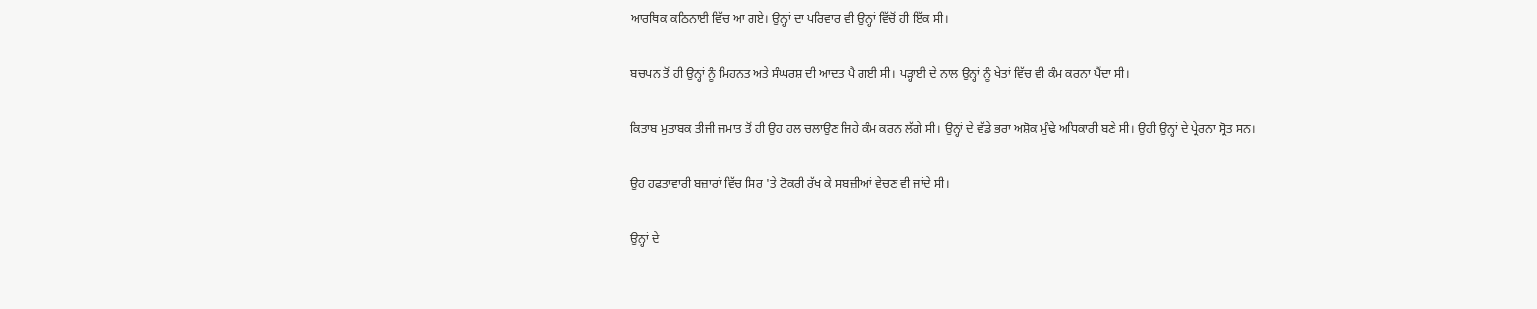ਆਰਥਿਕ ਕਠਿਨਾਈ ਵਿੱਚ ਆ ਗਏ। ਉਨ੍ਹਾਂ ਦਾ ਪਰਿਵਾਰ ਵੀ ਉਨ੍ਹਾਂ ਵਿੱਚੋਂ ਹੀ ਇੱਕ ਸੀ।

ਬਚਪਨ ਤੋਂ ਹੀ ਉਨ੍ਹਾਂ ਨੂੰ ਮਿਹਨਤ ਅਤੇ ਸੰਘਰਸ਼ ਦੀ ਆਦਤ ਪੈ ਗਈ ਸੀ। ਪੜ੍ਹਾਈ ਦੇ ਨਾਲ ਉਨ੍ਹਾਂ ਨੂੰ ਖੇਤਾਂ ਵਿੱਚ ਵੀ ਕੰਮ ਕਰਨਾ ਪੈਂਦਾ ਸੀ।

ਕਿਤਾਬ ਮੁਤਾਬਕ ਤੀਜੀ ਜਮਾਤ ਤੋਂ ਹੀ ਉਹ ਹਲ ਚਲਾਉਣ ਜਿਹੇ ਕੰਮ ਕਰਨ ਲੱਗੇ ਸੀ। ਉਨ੍ਹਾਂ ਦੇ ਵੱਡੇ ਭਰਾ ਅਸ਼ੋਕ ਮੁੰਢੇ ਅਧਿਕਾਰੀ ਬਣੇ ਸੀ। ਉਹੀ ਉਨ੍ਹਾਂ ਦੇ ਪ੍ਰੇਰਨਾ ਸ੍ਰੋਤ ਸਨ।

ਉਹ ਹਫਤਾਵਾਰੀ ਬਜ਼ਾਰਾਂ ਵਿੱਚ ਸਿਰ 'ਤੇ ਟੋਕਰੀ ਰੱਖ ਕੇ ਸਬਜ਼ੀਆਂ ਵੇਚਣ ਵੀ ਜਾਂਦੇ ਸੀ।

ਉਨ੍ਹਾਂ ਦੇ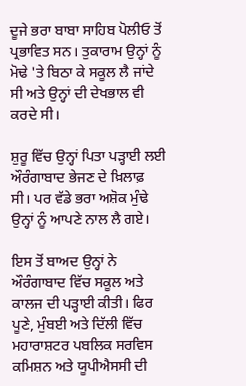ਦੂਜੇ ਭਰਾ ਬਾਬਾ ਸਾਹਿਬ ਪੋਲੀਓ ਤੋਂ ਪ੍ਰਭਾਵਿਤ ਸਨ। ਤੁਕਾਰਾਮ ਉਨ੍ਹਾਂ ਨੂੰ ਮੋਢੇ 'ਤੇ ਬਿਠਾ ਕੇ ਸਕੂਲ ਲੈ ਜਾਂਦੇ ਸੀ ਅਤੇ ਉਨ੍ਹਾਂ ਦੀ ਦੇਖਭਾਲ ਵੀ ਕਰਦੇ ਸੀ।

ਸ਼ੁਰੂ ਵਿੱਚ ਉਨ੍ਹਾਂ ਪਿਤਾ ਪੜ੍ਹਾਈ ਲਈ ਔਰੰਗਾਬਾਦ ਭੇਜਣ ਦੇ ਖ਼ਿਲਾਫ਼ ਸੀ। ਪਰ ਵੱਡੇ ਭਰਾ ਅਸ਼ੋਕ ਮੁੰਢੇ ਉਨ੍ਹਾਂ ਨੂੰ ਆਪਣੇ ਨਾਲ ਲੈ ਗਏ।

ਇਸ ਤੋਂ ਬਾਅਦ ਉਨ੍ਹਾਂ ਨੇ ਔਰੰਗਾਬਾਦ ਵਿੱਚ ਸਕੂਲ ਅਤੇ ਕਾਲਜ ਦੀ ਪੜ੍ਹਾਈ ਕੀਤੀ। ਫਿਰ ਪੂਣੇ, ਮੁੰਬਈ ਅਤੇ ਦਿੱਲੀ ਵਿੱਚ ਮਹਾਰਾਸ਼ਟਰ ਪਬਲਿਕ ਸਰਵਿਸ ਕਮਿਸ਼ਨ ਅਤੇ ਯੂਪੀਐਸਸੀ ਦੀ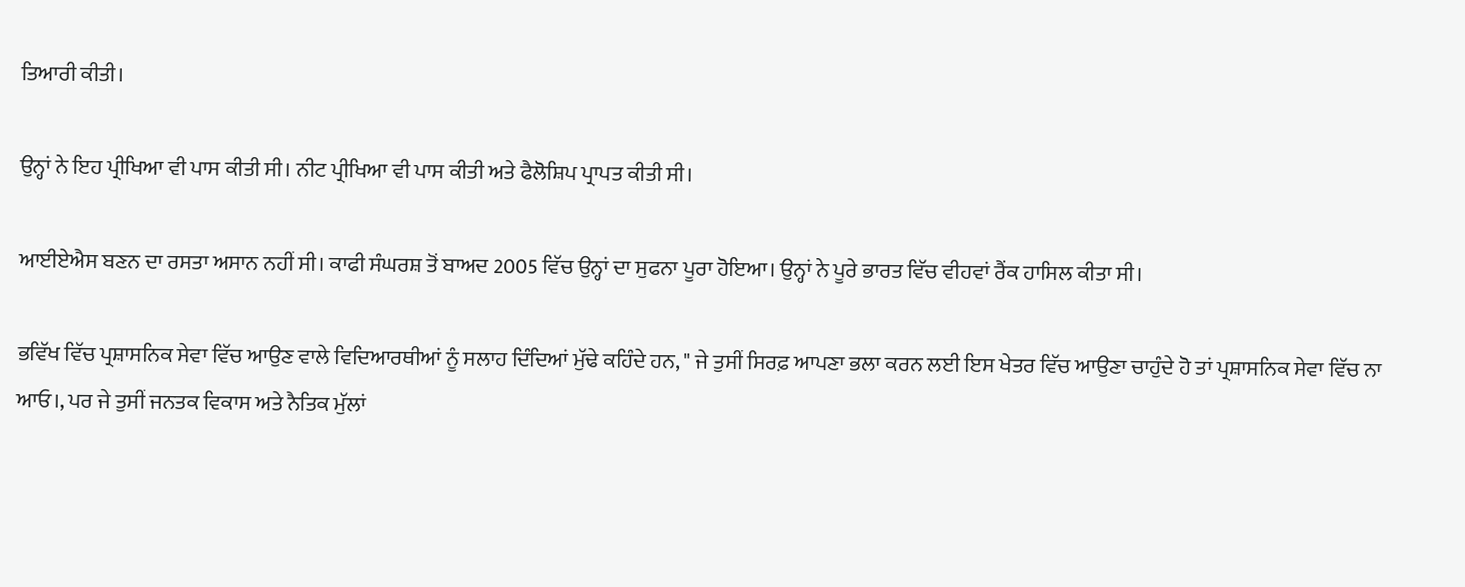ਤਿਆਰੀ ਕੀਤੀ।

ਉਨ੍ਹਾਂ ਨੇ ਇਹ ਪ੍ਰੀਖਿਆ ਵੀ ਪਾਸ ਕੀਤੀ ਸੀ। ਨੀਟ ਪ੍ਰੀਖਿਆ ਵੀ ਪਾਸ ਕੀਤੀ ਅਤੇ ਫੈਲੋਸ਼ਿਪ ਪ੍ਰਾਪਤ ਕੀਤੀ ਸੀ।

ਆਈਏਐਸ ਬਣਨ ਦਾ ਰਸਤਾ ਅਸਾਨ ਨਹੀਂ ਸੀ। ਕਾਫੀ ਸੰਘਰਸ਼ ਤੋਂ ਬਾਅਦ 2005 ਵਿੱਚ ਉਨ੍ਹਾਂ ਦਾ ਸੁਫਨਾ ਪੂਰਾ ਹੋਇਆ। ਉਨ੍ਹਾਂ ਨੇ ਪੂਰੇ ਭਾਰਤ ਵਿੱਚ ਵੀਹਵਾਂ ਰੈਂਕ ਹਾਸਿਲ ਕੀਤਾ ਸੀ।

ਭਵਿੱਖ ਵਿੱਚ ਪ੍ਰਸ਼ਾਸਨਿਕ ਸੇਵਾ ਵਿੱਚ ਆਉਣ ਵਾਲੇ ਵਿਦਿਆਰਥੀਆਂ ਨੂੰ ਸਲਾਹ ਦਿੰਦਿਆਂ ਮੁੱਢੇ ਕਹਿੰਦੇ ਹਨ, " ਜੇ ਤੁਸੀਂ ਸਿਰਫ਼ ਆਪਣਾ ਭਲਾ ਕਰਨ ਲਈ ਇਸ ਖੇਤਰ ਵਿੱਚ ਆਉਣਾ ਚਾਹੁੰਦੇ ਹੋ ਤਾਂ ਪ੍ਰਸ਼ਾਸਨਿਕ ਸੇਵਾ ਵਿੱਚ ਨਾ ਆਓ।, ਪਰ ਜੇ ਤੁਸੀਂ ਜਨਤਕ ਵਿਕਾਸ ਅਤੇ ਨੈਤਿਕ ਮੁੱਲਾਂ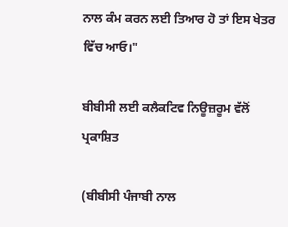ਨਾਲ ਕੰਮ ਕਰਨ ਲਈ ਤਿਆਰ ਹੋ ਤਾਂ ਇਸ ਖੇਤਰ ਵਿੱਚ ਆਓ।"

ਬੀਬੀਸੀ ਲਈ ਕਲੈਕਟਿਵ ਨਿਊਜ਼ਰੂਮ ਵੱਲੋਂ ਪ੍ਰਕਾਸ਼ਿਤ

(ਬੀਬੀਸੀ ਪੰਜਾਬੀ ਨਾਲ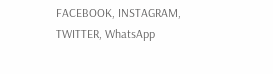FACEBOOK, INSTAGRAM, TWITTER, WhatsApp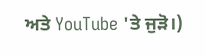ਅਤੇ YouTube 'ਤੇ ਜੁੜੋ।)